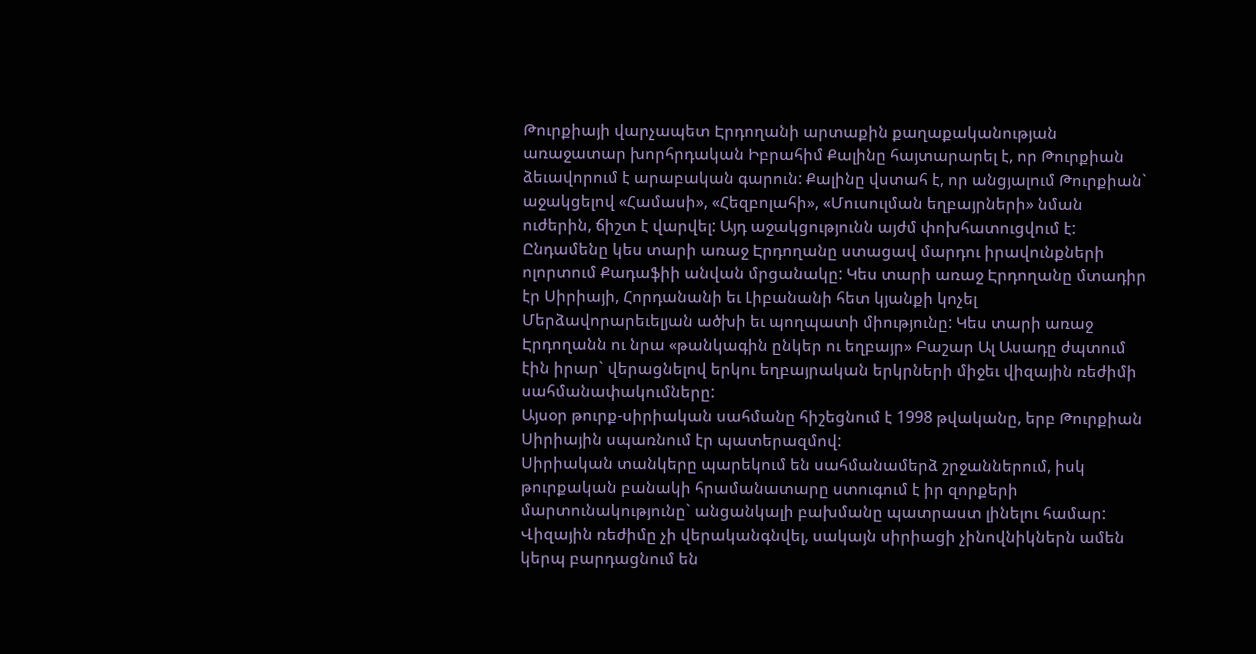Թուրքիայի վարչապետ Էրդողանի արտաքին քաղաքականության առաջատար խորհրդական Իբրահիմ Քալինը հայտարարել է, որ Թուրքիան ձեւավորում է արաբական գարուն: Քալինը վստահ է, որ անցյալում Թուրքիան` աջակցելով «Համասի», «Հեզբոլահի», «Մուսուլման եղբայրների» նման ուժերին, ճիշտ է վարվել: Այդ աջակցությունն այժմ փոխհատուցվում է:
Ընդամենը կես տարի առաջ Էրդողանը ստացավ մարդու իրավունքների ոլորտում Քադաֆիի անվան մրցանակը: Կես տարի առաջ Էրդողանը մտադիր էր Սիրիայի, Հորդանանի եւ Լիբանանի հետ կյանքի կոչել Մերձավորարեւելյան ածխի եւ պողպատի միությունը: Կես տարի առաջ Էրդողանն ու նրա «թանկագին ընկեր ու եղբայր» Բաշար Ալ Ասադը ժպտում էին իրար` վերացնելով երկու եղբայրական երկրների միջեւ վիզային ռեժիմի սահմանափակումները:
Այսօր թուրք-սիրիական սահմանը հիշեցնում է 1998 թվականը, երբ Թուրքիան Սիրիային սպառնում էր պատերազմով:
Սիրիական տանկերը պարեկում են սահմանամերձ շրջաններում, իսկ թուրքական բանակի հրամանատարը ստուգում է իր զորքերի մարտունակությունը` անցանկալի բախմանը պատրաստ լինելու համար:
Վիզային ռեժիմը չի վերականգնվել, սակայն սիրիացի չինովնիկներն ամեն կերպ բարդացնում են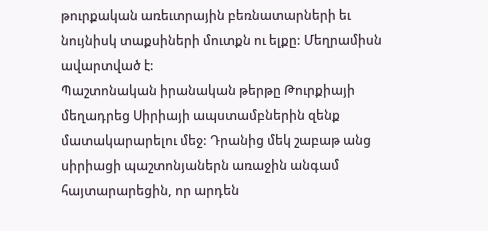թուրքական առեւտրային բեռնատարների եւ նույնիսկ տաքսիների մուտքն ու ելքը: Մեղրամիսն ավարտված է:
Պաշտոնական իրանական թերթը Թուրքիայի մեղադրեց Սիրիայի ապստամբներին զենք մատակարարելու մեջ: Դրանից մեկ շաբաթ անց սիրիացի պաշտոնյաներն առաջին անգամ հայտարարեցին, որ արդեն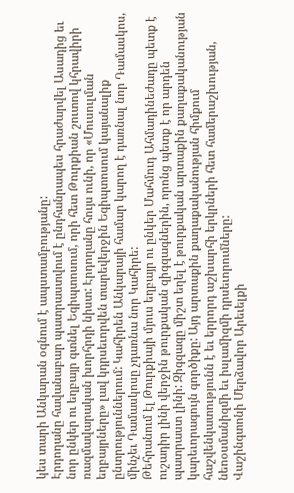կես տարի Անկարան օգնում է ապստամբությանը:
Էրդողանը հավանաբար պատրաստվում է ընդհանրապես հրաժարվել Ասադից եւ նոր ընկեր ու եղբայր գտնել Եգիպտոսում, որի հետ Թուրքիան շուտով կհրավիրի ռազմավարական խորհրդի նիստ: Էրդողանը հույս ունի, որ «Մուսուլման եղբայրները» լավ կդրսեւորվեն տարեվերջին Եգիպտոսում կայանալիք ընտրություններում: Կահիրեն Անկարայի համար կարող է դառնալ նոր Դամասկոս, մինչեւ Դամասկոսը չդառնա նոր Կահիրե:
Թեհրանում էլ Թուրքիայի մյուս եղբայր ու ընկեր Մահմուդ Ահմադինեժադը պետք է ուշադիր լինի վերջին թուրքական զիգզագներին, որոնց պետք է որ արդեն պատրաստ լինի: Զիգզագը միշտ եղել է թուրքական արտաքին քաղաքականության կարեւորագույն գործիքը: Այդ արտաքին քաղաքականության հիմքում հաշվենկատությունն է եւ երրորդ աշխարհի երկրների հետ համերաշխության, նեոօսմանիզմի եւ իսլամիզմի դրսեւորումները:
Վաշինգտոնի Մերձավոր Արեւելքի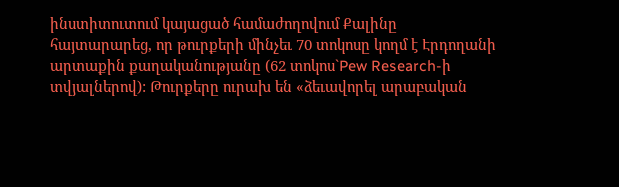ինստիտուտում կայացած համաժողովում Քալինը հայտարարեց, որ թուրքերի մինչեւ 70 տոկոսը կողմ է Էրդողանի արտաքին քաղականությանը (62 տոկոս`Pew Research-ի տվյալներով): Թուրքերը ուրախ են «ձեւավորել արաբական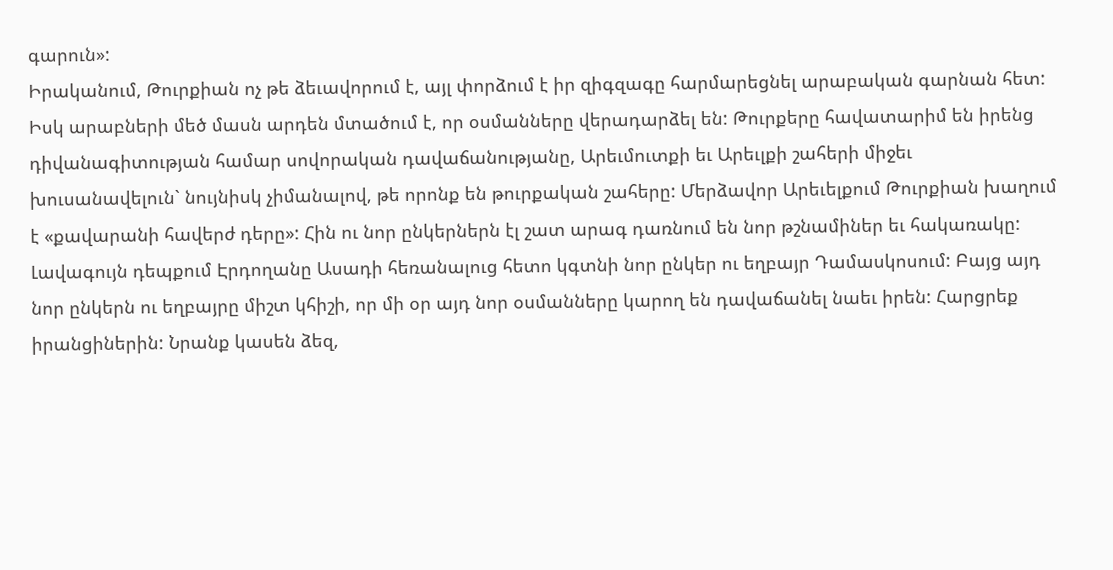գարուն»:
Իրականում, Թուրքիան ոչ թե ձեւավորում է, այլ փորձում է իր զիգզագը հարմարեցնել արաբական գարնան հետ: Իսկ արաբների մեծ մասն արդեն մտածում է, որ օսմանները վերադարձել են: Թուրքերը հավատարիմ են իրենց դիվանագիտության համար սովորական դավաճանությանը, Արեւմուտքի եւ Արեւլքի շահերի միջեւ խուսանավելուն` նույնիսկ չիմանալով, թե որոնք են թուրքական շահերը: Մերձավոր Արեւելքում Թուրքիան խաղում է «քավարանի հավերժ դերը»: Հին ու նոր ընկերներն էլ շատ արագ դառնում են նոր թշնամիներ եւ հակառակը:
Լավագույն դեպքում Էրդողանը Ասադի հեռանալուց հետո կգտնի նոր ընկեր ու եղբայր Դամասկոսում: Բայց այդ նոր ընկերն ու եղբայրը միշտ կհիշի, որ մի օր այդ նոր օսմանները կարող են դավաճանել նաեւ իրեն: Հարցրեք իրանցիներին: Նրանք կասեն ձեզ,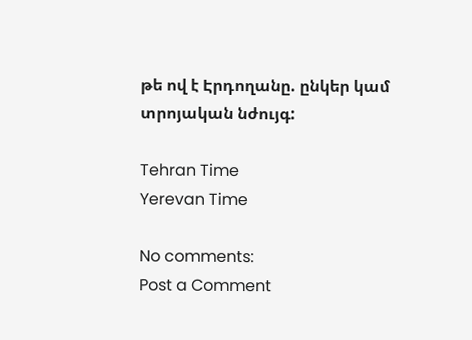թե ով է Էրդողանը. ընկեր կամ տրոյական նժույգ:

Tehran Time
Yerevan Time

No comments:
Post a Comment